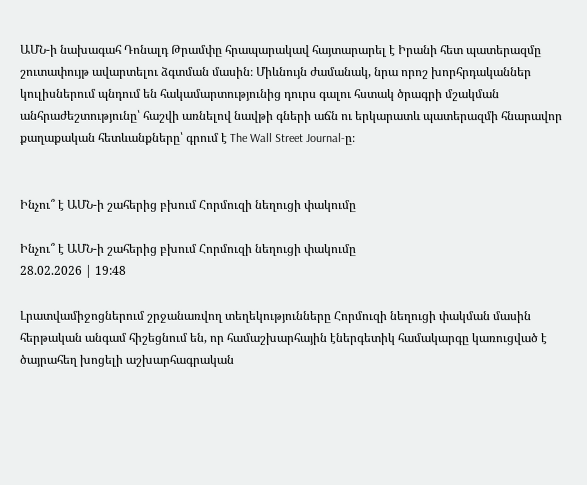ԱՄՆ-ի նախագահ Դոնալդ Թրամփը հրապարակավ հայտարարել է Իրանի հետ պատերազմը շուտափույթ ավարտելու ձգտման մասին։ Միևնույն ժամանակ, նրա որոշ խորհրդականներ կուլիսներում պնդում են հակամարտությունից դուրս գալու հստակ ծրագրի մշակման անհրաժեշտությունը՝ հաշվի առնելով նավթի գների աճն ու երկարատև պատերազմի հնարավոր քաղաքական հետևանքները՝ գրում է The Wall Street Journal-ը։


Ինչու՞ է ԱՄՆ-ի շահերից բխում Հորմուզի նեղուցի փակումը

Ինչու՞ է ԱՄՆ-ի շահերից բխում Հորմուզի նեղուցի փակումը
28.02.2026 | 19:48

Լրատվամիջոցներում շրջանառվող տեղեկությունները Հորմուզի նեղուցի փակման մասին հերթական անգամ հիշեցնում են, որ համաշխարհային էներգետիկ համակարգը կառուցված է ծայրահեղ խոցելի աշխարհագրական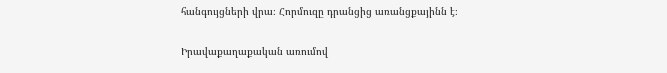հանգույցների վրա։ Հորմուզը դրանցից առանցքայինն է։

Իրավաքաղաքական առումով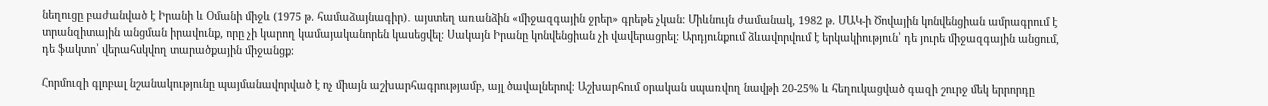նեղուցը բաժանված է Իրանի և Օմանի միջև (1975 թ. համաձայնագիր)․ այստեղ առանձին «միջազգային ջրեր» գրեթե չկան։ Միևնույն ժամանակ, 1982 թ. ՄԱԿ-ի Ծովային կոնվենցիան ամրագրում է տրանզիտային անցման իրավունք, որը չի կարող կամայականորեն կասեցվել։ Սակայն Իրանը կոնվենցիան չի վավերացրել։ Արդյունքում ձևավորվում է երկակիություն՝ դե յուրե միջազգային անցում, դե ֆակտո՝ վերահսկվող տարածքային միջանցք։

Հորմուզի գլոբալ նշանակությունը պայմանավորված է ոչ միայն աշխարհագրությամբ, այլ ծավալներով։ Աշխարհում օրական սպառվող նավթի 20-25% և հեղուկացված գազի շուրջ մեկ երրորդը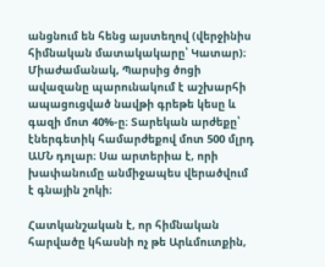անցնում են հենց այստեղով (վերջինիս հիմնական մատակակարը՝ Կատար)։ Միաժամանակ, Պարսից ծոցի ավազանը պարունակում է աշխարհի ապացուցված նավթի գրեթե կեսը և գազի մոտ 40%-ը։ Տարեկան արժեքը՝ էներգետիկ համարժեքով մոտ 500 մլրդ ԱՄՆ դոլար։ Սա արտերիա է, որի խափանումը անմիջապես վերածվում է գնային շոկի։

Հատկանշական է, որ հիմնական հարվածը կհասնի ոչ թե Արևմուտքին,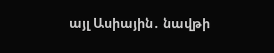այլ Ասիային․ նավթի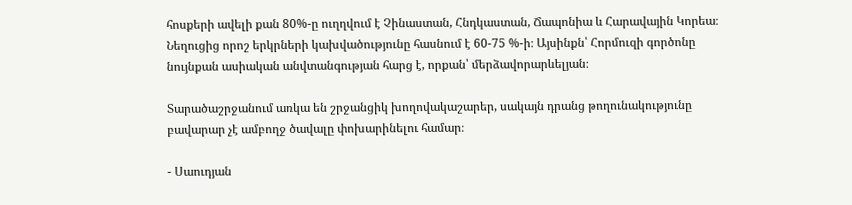հոսքերի ավելի քան 80%-ը ուղղվում է Չինաստան, Հնդկաստան, Ճապոնիա և Հարավային Կորեա։ Նեղուցից որոշ երկրների կախվածությունը հասնում է 60-75 %-ի։ Այսինքն՝ Հորմուզի գործոնը նույնքան ասիական անվտանգության հարց է, որքան՝ մերձավորարևելյան։

Տարածաշրջանում առկա են շրջանցիկ խողովակաշարեր, սակայն դրանց թողունակությունը բավարար չէ ամբողջ ծավալը փոխարինելու համար։

- Սաուդյան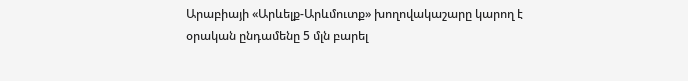Արաբիայի «Արևելք-Արևմուտք» խողովակաշարը կարող է օրական ընդամենը 5 մլն բարել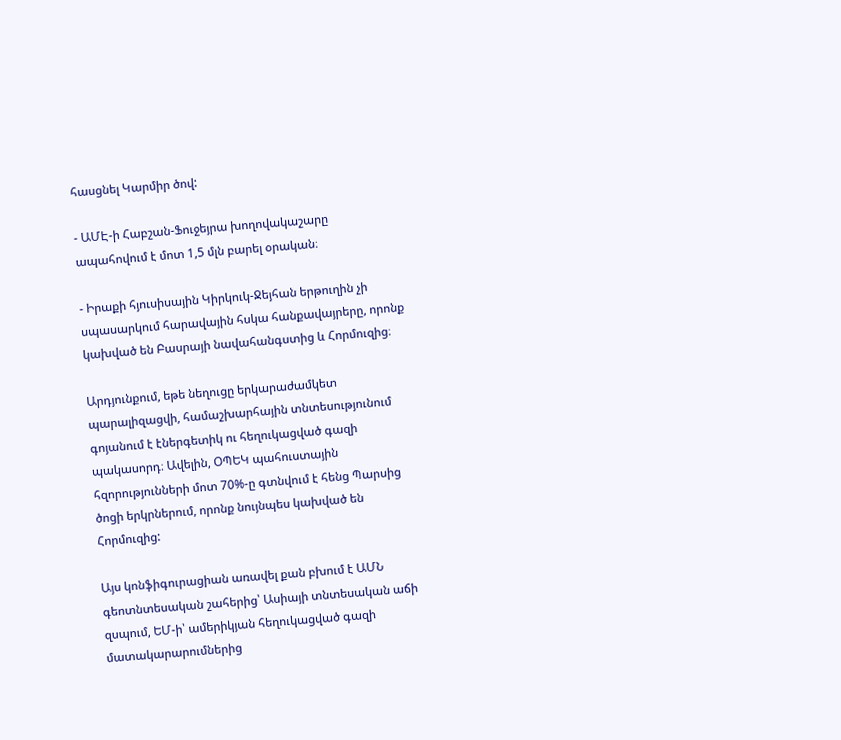հասցնել Կարմիր ծով:

- ԱՄԷ-ի Հաբշան-Ֆուջեյրա խողովակաշարը ապահովում է մոտ 1,5 մլն բարել օրական։

- Իրաքի հյուսիսային Կիրկուկ-Ջեյհան երթուղին չի սպասարկում հարավային հսկա հանքավայրերը, որոնք կախված են Բասրայի նավահանգստից և Հորմուզից։

Արդյունքում, եթե նեղուցը երկարաժամկետ պարալիզացվի, համաշխարհային տնտեսությունում գոյանում է էներգետիկ ու հեղուկացված գազի պակասորդ։ Ավելին, ՕՊԵԿ պահուստային հզորությունների մոտ 70%-ը գտնվում է հենց Պարսից ծոցի երկրներում, որոնք նույնպես կախված են Հորմուզից:

Այս կոնֆիգուրացիան առավել քան բխում է ԱՄՆ գեոտնտեսական շահերից՝ Ասիայի տնտեսական աճի զսպում, ԵՄ-ի՝ ամերիկյան հեղուկացված գազի մատակարարումներից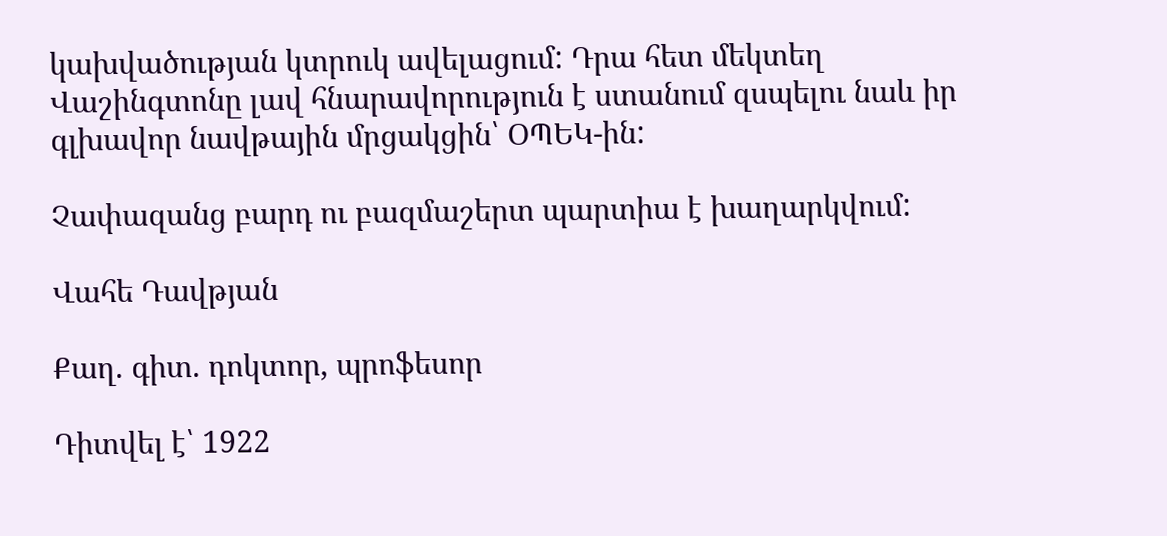կախվածության կտրուկ ավելացում: Դրա հետ մեկտեղ Վաշինգտոնը լավ հնարավորություն է ստանում զսպելու նաև իր գլխավոր նավթային մրցակցին՝ ՕՊԵԿ-ին:

Չափազանց բարդ ու բազմաշերտ պարտիա է խաղարկվում:

Վահե Դավթյան

Քաղ. գիտ. դոկտոր, պրոֆեսոր

Դիտվել է՝ 1922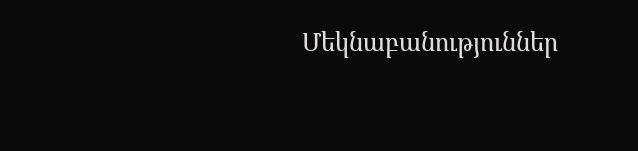Մեկնաբանություններ